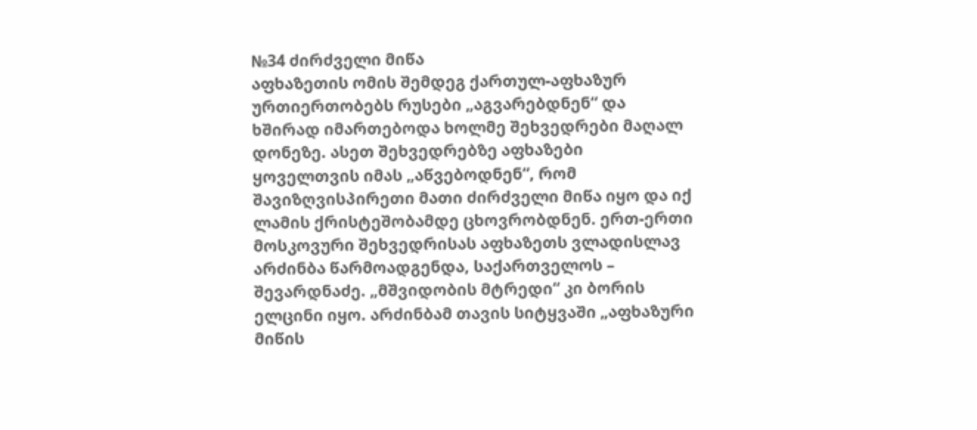№34 ძირძველი მიწა
აფხაზეთის ომის შემდეგ ქართულ-აფხაზურ ურთიერთობებს რუსები „აგვარებდნენ“ და ხშირად იმართებოდა ხოლმე შეხვედრები მაღალ დონეზე. ასეთ შეხვედრებზე აფხაზები ყოველთვის იმას „აწვებოდნენ“, რომ შავიზღვისპირეთი მათი ძირძველი მიწა იყო და იქ ლამის ქრისტეშობამდე ცხოვრობდნენ. ერთ-ერთი მოსკოვური შეხვედრისას აფხაზეთს ვლადისლავ არძინბა წარმოადგენდა, საქართველოს – შევარდნაძე. „მშვიდობის მტრედი“ კი ბორის ელცინი იყო. არძინბამ თავის სიტყვაში „აფხაზური მიწის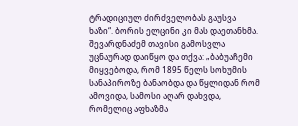ტრადიციულ ძირძველობას გაუსვა ხაზი“. ბორის ელცინი კი მას დაეთანხმა. შევარდნაძემ თავისი გამოსვლა უცნაურად დაიწყო და თქვა: „ბაბუაჩემი მიყვებოდა, რომ 1895 წელს სოხუმის სანაპიროზე ბანაობდა და წყლიდან რომ ამოვიდა, სამოსი აღარ დახვდა, რომელიც აფხაზმა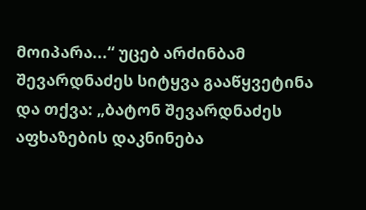მოიპარა...“ უცებ არძინბამ შევარდნაძეს სიტყვა გააწყვეტინა და თქვა: „ბატონ შევარდნაძეს აფხაზების დაკნინება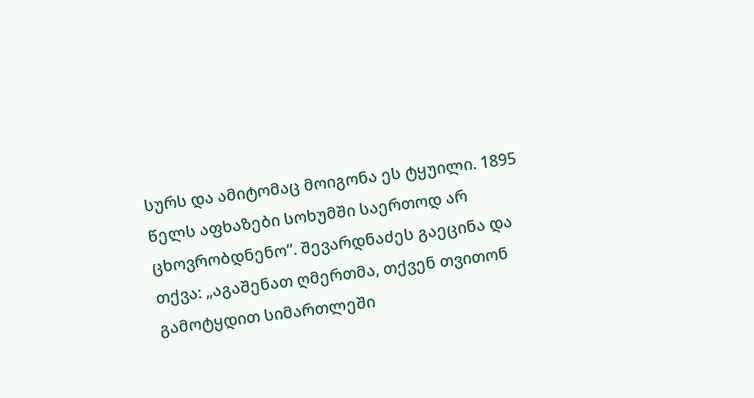სურს და ამიტომაც მოიგონა ეს ტყუილი. 1895 წელს აფხაზები სოხუმში საერთოდ არ ცხოვრობდნენო“. შევარდნაძეს გაეცინა და თქვა: „აგაშენათ ღმერთმა, თქვენ თვითონ გამოტყდით სიმართლეში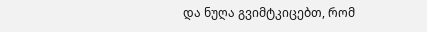და ნუღა გვიმტკიცებთ, რომ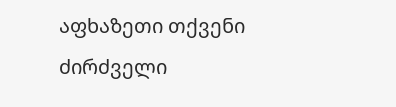აფხაზეთი თქვენი ძირძველი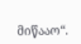მიწააო“.